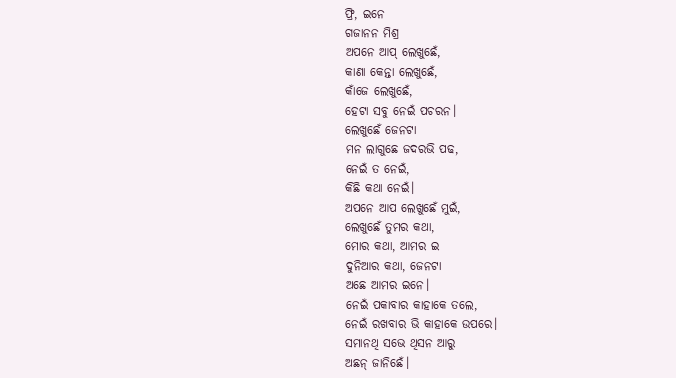ଫ୍ରି, ଇନେ
ଗଜାନନ ମିଶ୍ର
ଅପନେ ଆପ୍ ଲେଖୁଛେଁ,
କାଣା କେନ୍ତା ଲେଖୁଛେଁ,
କାଁଜେ ଲେଖୁଛେଁ,
ହେଟା ସବୁ ନେଇଁ ପଚରନ।
ଲେଖୁଛେଁ ଜେନଟା
ମନ ଲାଗୁଛେ ଜଦରଭି ପଢ,
ନେଇଁ ତ ନେଇଁ,
କିଛି କଥା ନେଇଁ।
ଅପନେ ଆପ ଲେଖୁଛେଁ ମୁଇଁ,
ଲେଖୁଛେଁ ତୁମର କଥା,
ମୋର କଥା, ଆମର ଇ
ଦୁନିଆର କଥା, ଜେନଟା
ଅଛେ ଆମର ଇନେ।
ନେଇଁ ପକାବାର କାହାକେ ତଲେ,
ନେଇଁ ରଖବାର ଭି କାହାକେ ଉପରେ।
ସମାନଥି ସଭେ ଥିସନ ଆରୁ
ଅଛନ୍ ଜାନିଛେଁ।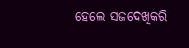ହେଲେ ସଜଦେଖିକରି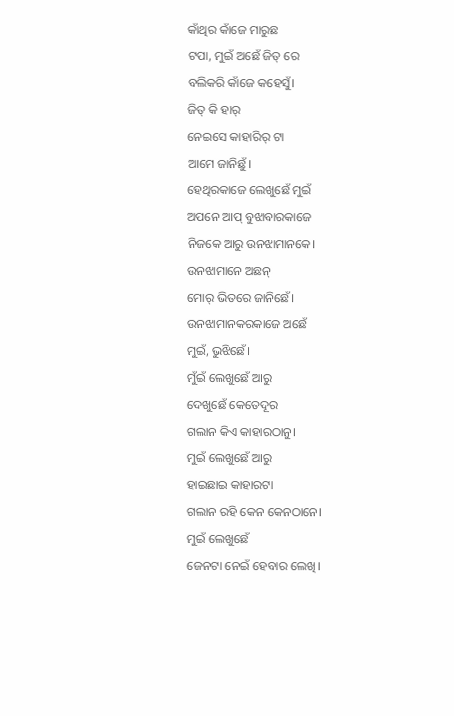କାଁଥିର କାଁଜେ ମାରୁଛ
ଟପା, ମୁଇଁ ଅଛେଁ ଜିତ୍ ରେ
ବଲିକରି କାଁଜେ କହେସୁଁ।
ଜିତ୍ କି ହାର୍
ନେଇସେ କାହାରିର୍ ଟା
ଆମେ ଜାନିଛୁଁ।
ହେଥିରକାଜେ ଲେଖୁଛେଁ ମୁଇଁ
ଅପନେ ଆପ୍ ବୁଝାବାରକାଜେ
ନିଜକେ ଆରୁ ଉନଝାମାନକେ।
ଉନଝାମାନେ ଅଛନ୍
ମୋର୍ ଭିତରେ ଜାନିଛେଁ।
ଉନଝାମାନକରକାଜେ ଅଛେଁ
ମୁଇଁ, ଭୁଝିଛେଁ।
ମୁଁଇଁ ଲେଖୁଛେଁ ଆରୁ
ଦେଖୁଛେଁ କେତେଦୂର
ଗଲାନ କିଏ କାହାରଠାନୁ।
ମୁଇଁ ଲେଖୁଛେଁ ଆରୁ
ହାଇଛାଇ କାହାରଟା
ଗଲାନ ରହି କେନ କେନଠାନେ।
ମୁଇଁ ଲେଖୁଛେଁ
ଜେନଟା ନେଇଁ ହେବାର ଲେଖି।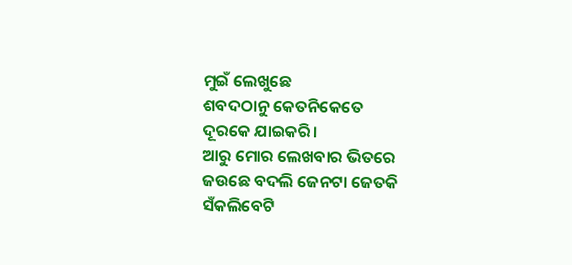ମୁଇଁ ଲେଖୁଛେ
ଶବଦଠାନୁ କେତନିକେତେ
ଦୂରକେ ଯାଇକରି।
ଆରୁ ମୋର ଲେଖବାର ଭିତରେ
ଜଉଛେ ବଦଲି ଜେନଟା ଜେତକି
ସଁକଲିବେଟି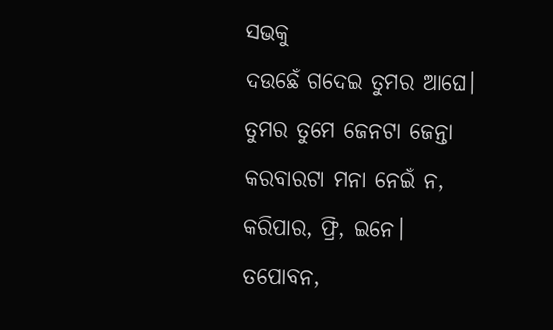ସଭକୁ
ଦଉଛେଁ ଗଦେଇ ତୁମର ଆଘେ।
ତୁମର ତୁମେ ଜେନଟା ଜେନ୍ତା
କରବାରଟା ମନା ନେଇଁ ନ,
କରିପାର, ଫ୍ରି, ଇନେ।
ତପୋବନ,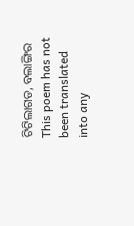ଟିଟିଲାଗଡ, ବଲାଙ୍ଗିର
This poem has not been translated into any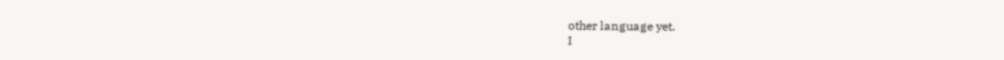other language yet.
I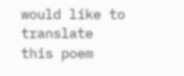would like to translate this poem